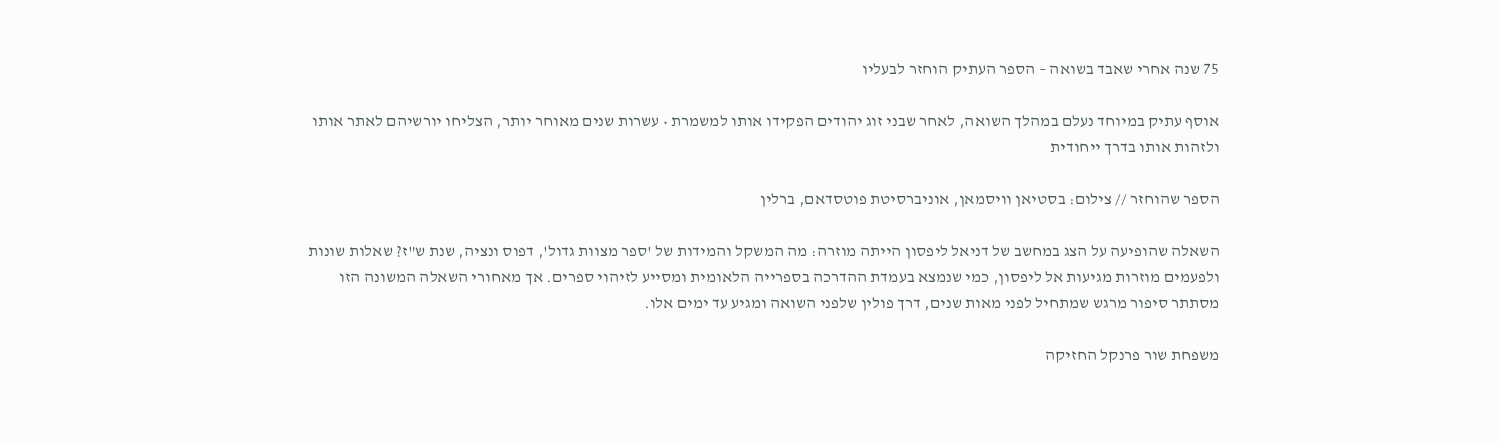75 שנה אחרי שאבד בשואה – הספר העתיק הוחזר לבעליו

אוסף עתיק במיוחד נעלם במהלך השואה, לאחר שבני זוג יהודים הפקידו אותו למשמרת • עשרות שנים מאוחר יותר, הצליחו יורשיהם לאתר אותו ולזהות אותו בדרך ייחודית

הספר שהוחזר // צילום: בסטיאן וויסמאן, אוניברסיטת פוטסדאם, ברלין

השאלה שהופיעה על הצג במחשב של דניאל ליפסון הייתה מוזרה: מה המשקל והמידות של 'ספר מצוות גדול', דפוס ונציה, שנת ש"ז? שאלות שונות ולפעמים מוזרות מגיעות אל ליפסון, כמי שנמצא בעמדת ההדרכה בספרייה הלאומית ומסייע לזיהוי ספרים. אך מאחורי השאלה המשונה הזו מסתתר סיפור מרגש שמתחיל לפני מאות שנים, דרך פולין שלפני השואה ומגיע עד ימים אלו.

משפחת שור פרנקל החזיקה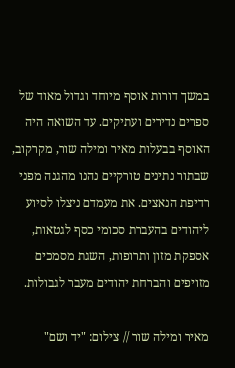במשך דורות אוסף מיוחד וגדול מאוד של ספרים נדירים ועתיקים. עד השואה היה האוסף בבעלות מאיר ומילה שור, מקרקוב, שבתור נתינים טורקיים נהנו מהגנה מפני רדיפת הנאצים. את מעמדם ניצלו לסיוע ליהודים בהעברת סכומי כסף לגטאות, אספקת מזון ותרופות, השגת מסמכים מזויפים והברחת יהודים מעבר לגבולות.

מאיר ומילה שור // צילום: "יד ושם"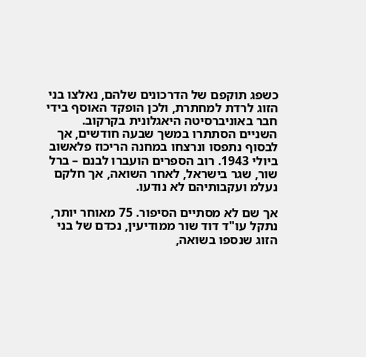כשפג תוקפם של הדרכונים שלהם, נאלצו בני הזוג לרדת למחתרת, ולכן הופקד האוסף בידי חבר באוניברסיטה היאגלונית בקרקוב. השניים הסתתרו במשך שבעה חודשים, אך לבסוף נתפסו ונרצחו במחנה הריכוז פלאשוב ביולי 1943. רוב הספרים הועברו לבנם – ברל שור, שגר בישראל, לאחר השואה, אך חלקם נעלמ ועקבותיהם לא נודעו.

אך שם לא מסתיים הסיפור. 75 מאוחר יותר, נתקל עו"ד דוד שור ממודיעין, נכדם של בני הזוג שנספו בשואה,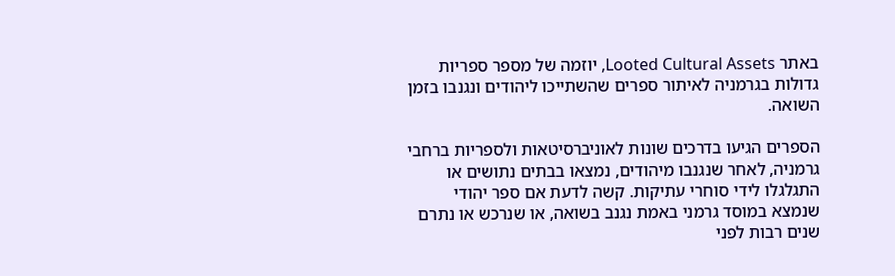באתר Looted Cultural Assets, יוזמה של מספר ספריות גדולות בגרמניה לאיתור ספרים שהשתייכו ליהודים ונגנבו בזמן השואה.

הספרים הגיעו בדרכים שונות לאוניברסיטאות ולספריות ברחבי גרמניה, לאחר שנגנבו מיהודים, נמצאו בבתים נתושים או התגלגלו לידי סוחרי עתיקות. קשה לדעת אם ספר יהודי שנמצא במוסד גרמני באמת נגנב בשואה, או שנרכש או נתרם שנים רבות לפני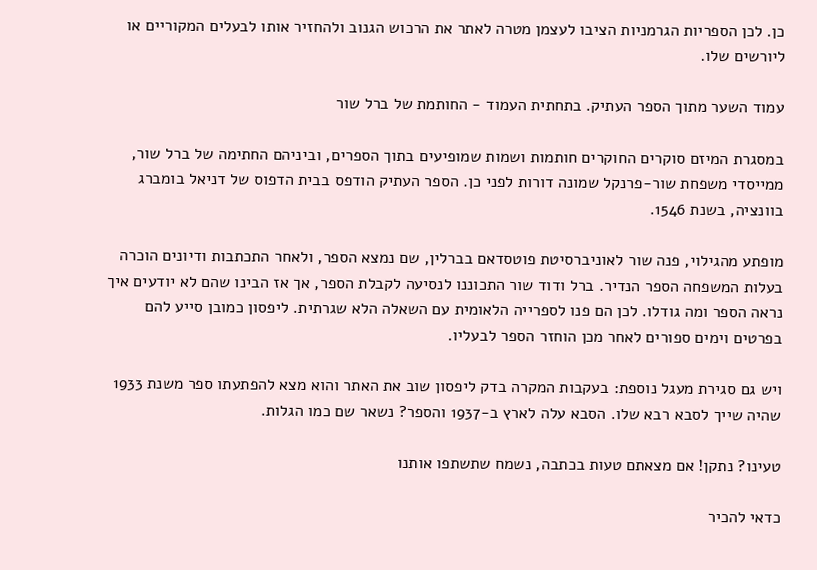כן. לכן הספריות הגרמניות הציבו לעצמן מטרה לאתר את הרכוש הגנוב ולהחזיר אותו לבעלים המקוריים או ליורשים שלו.

עמוד השער מתוך הספר העתיק. בתחתית העמוד - החותמת של ברל שור

במסגרת המיזם סוקרים החוקרים חותמות ושמות שמופיעים בתוך הספרים, וביניהם החתימה של ברל שור, ממייסדי משפחת שור-פרנקל שמונה דורות לפני כן. הספר העתיק הודפס בבית הדפוס של דניאל בומברג בוונציה, בשנת 1546.

מופתע מהגילוי, פנה שור לאוניברסיטת פוטסדאם בברלין, שם נמצא הספר, ולאחר התכתבות ודיונים הוכרה בעלות המשפחה הספר הנדיר. ברל ודוד שור התכוננו לנסיעה לקבלת הספר, אך אז הבינו שהם לא יודעים איך נראה הספר ומה גודלו. לכן הם פנו לספרייה הלאומית עם השאלה הלא שגרתית. ליפסון כמובן סייע להם בפרטים וימים ספורים לאחר מכן הוחזר הספר לבעליו.

ויש גם סגירת מעגל נוספת: בעקבות המקרה בדק ליפסון שוב את האתר והוא מצא להפתעתו ספר משנת 1933 שהיה שייך לסבא רבא שלו. הסבא עלה לארץ ב-1937 והספר? נשאר שם כמו הגלות.

טעינו? נתקן! אם מצאתם טעות בכתבה, נשמח שתשתפו אותנו

כדאי להכיר